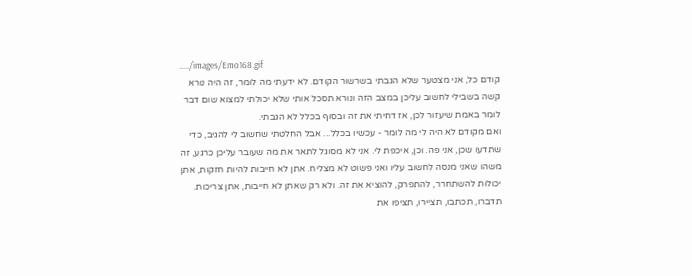...../images/Emo168.gif
קודם כל, אני מצטער שלא הגבתי בשרשור הקודם. לא ידעתי מה לומר, זה היה נורא קשה בשבילי לחשוב עליכן במצב הזה ונורא תסכל אותי שלא יכולתי למצוא שום דבר לומר באמת שיעזור לכן, אז דחיתי את זה ובסוף בכלל לא הגבתי.
ואם מקודם לא היה לי מה לומר - עכשיו בכלל... אבל החלטתי שחשוב לי להגיב, כדי שתדעו שכן, אני פה. וכן, איכפת לי. אני לא מסוגל לתאר את מה שעובר עליכן כרגע, זה משהו שאני מנסה לחשוב עליו ואני פשוט לא מצליח. אתן לא חייבות להיות חזקות, אתן יכולות להשתחרר, להתפרק, להוציא את זה. ולא רק שאתן לא חייבות, אתן צריכות. תדברו, תכתבו, תציירו, תציפו את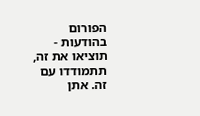הפורום בהודעות - תוציאו את זה, תתמודדו עם זה. אתן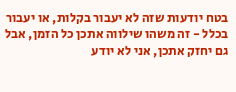בטח יודעות שזה לא יעבור בקלות, או יעבור בכלל - זה משהו שילווה אתכן כל הזמן, אבל גם יחזק אתכן, אני לא יודע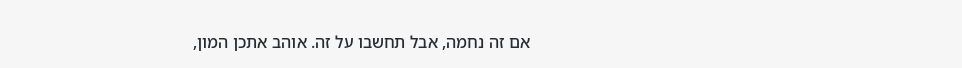אם זה נחמה, אבל תחשבו על זה. אוהב אתכן המון,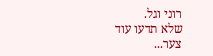רוני וגל.
שלא תדעו עוד צער...